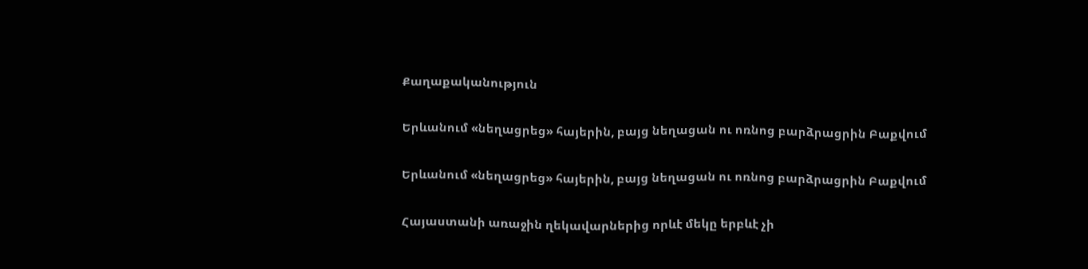Քաղաքականություն

Երևանում «նեղացրեց» հայերին, բայց նեղացան ու ոռնոց բարձրացրին Բաքվում

Երևանում «նեղացրեց» հայերին, բայց նեղացան ու ոռնոց բարձրացրին Բաքվում

Հայաստանի առաջին ղեկավարներից որևէ մեկը երբևէ չի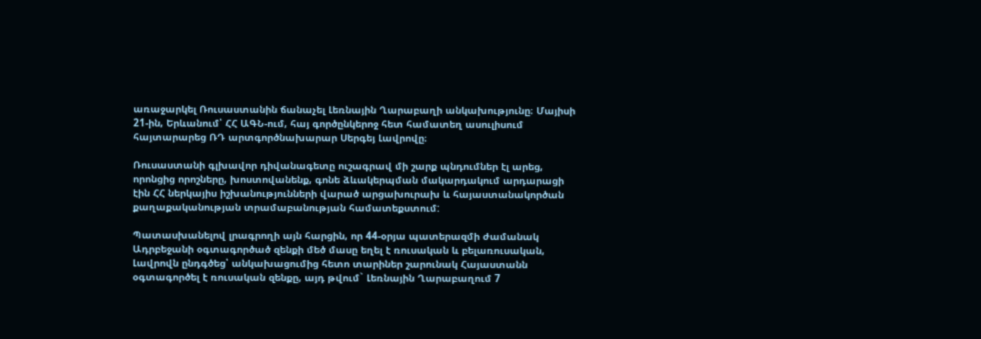առաջարկել Ռուսաստանին ճանաչել Լեռնային Ղարաբաղի անկախությունը։ Մայիսի 21-ին, Երևանում՝ ՀՀ ԱԳՆ-ում, հայ գործընկերոջ հետ համատեղ ասուլիսում հայտարարեց ՌԴ արտգործնախարար Սերգեյ Լավրովը։

Ռուսաստանի գլխավոր դիվանագետը ուշագրավ մի շարք պնդումներ էլ արեց, որոնցից որոշները, խոստովանենք, գոնե ձևակերպման մակարդակում արդարացի էին ՀՀ ներկայիս իշխանությունների վարած արցախուրախ և հայաստանակործան քաղաքականության տրամաբանության համատեքստում:

Պատասխանելով լրագրողի այն հարցին, որ 44-օրյա պատերազմի ժամանակ Ադրբեջանի օգտագործած զենքի մեծ մասը եղել է ռուսական և բելառուսական, Լավրովն ընդգծեց՝ անկախացումից հետո տարիներ շարունակ Հայաստանն օգտագործել է ռուսական զենքը, այդ թվում` Լեռնային Ղարաբաղում 7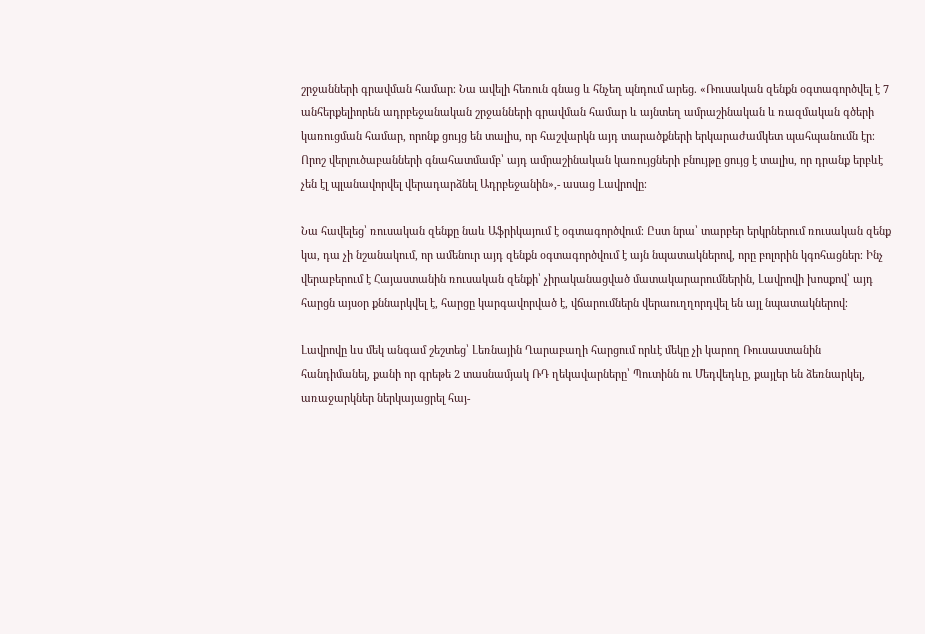շրջանների գրավման համար։ Նա ավելի հեռուն գնաց և հնչեղ պնդում արեց. «Ռուսական զենքն օգտագործվել է 7 անհերքելիորեն ադրբեջանական շրջանների գրավման համար և այնտեղ ամրաշինական և ռազմական գծերի կառուցման համար, որոնք ցույց են տալիս, որ հաշվարկն այդ տարածքների երկարաժամկետ պահպանումն էր։ Որոշ վերլուծաբանների գնահատմամբ՝ այդ ամրաշինական կառույցների բնույթը ցույց է տալիս, որ դրանք երբևէ չեն էլ պլանավորվել վերադարձնել Ադրբեջանին»,- ասաց Լավրովը։

Նա հավելեց՝ ռուսական զենքը նաև Աֆրիկայում է օգտագործվում։ Ըստ նրա՝ տարբեր երկրներում ռուսական զենք կա, դա չի նշանակում, որ ամենուր այդ զենքն օգտագործվում է այն նպատակներով, որը բոլորին կգոհացներ։ Ինչ վերաբերում է Հայաստանին ռուսական զենքի՝ չիրականացված մատակարարումներին, Լավրովի խոսքով՝ այդ հարցն այսօր քննարկվել է, հարցը կարգավորված է, վճարումներն վերաուղղորդվել են այլ նպատակներով։

Լավրովը ևս մեկ անգամ շեշտեց՝ Լեռնային Ղարաբաղի հարցում որևէ մեկը չի կարող Ռուսաստանին հանդիմանել, քանի որ գրեթե 2 տասնամյակ ՌԴ ղեկավարները՝ Պուտինն ու Մեդվեդևը, քայլեր են ձեռնարկել, առաջարկներ ներկայացրել հայ-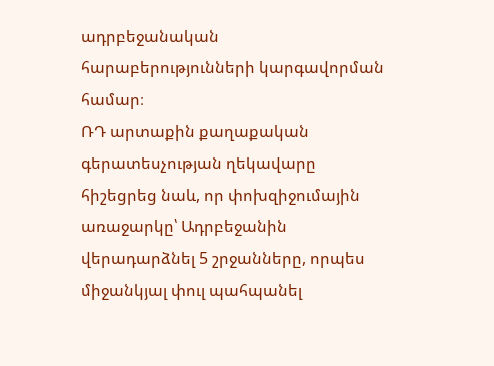ադրբեջանական հարաբերությունների կարգավորման համար։
ՌԴ արտաքին քաղաքական գերատեսչության ղեկավարը հիշեցրեց նաև, որ փոխզիջումային առաջարկը՝ Ադրբեջանին վերադարձնել 5 շրջանները, որպես միջանկյալ փուլ պահպանել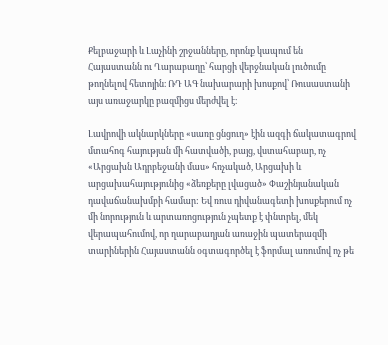Քելբաջարի և Լաչինի շրջանները, որոնք կապում են Հայաստանն ու Ղարաբաղը՝ հարցի վերջնական լուծումը թողնելով հետոյին։ ՌԴ ԱԳ նախարարի խոսքով՝ Ռուսաստանի այս առաջարկը բազմիցս մերժվել է։

Լավրովի ակնարկները «սառը ցնցուղ» էին ազգի ճակատագրով մտահոգ հայության մի հատվածի, բայց, վստահաբար, ոչ «Արցախն Ադրբեջանի մաս» հռչակած, Արցախի և արցախահայությունից «ձեռքերը լվացած» Փաշինյանական դավաճանախմբի համար: Եվ ռուս դիվանագետի խոսքերում ոչ մի նորություն և արտառոցություն չպետք է փնտրել, մեկ վերապահումով, որ ղարաբաղյան առաջին պատերազմի տարիներին Հայաստանն օգտագործել է ֆորմալ առումով ոչ թե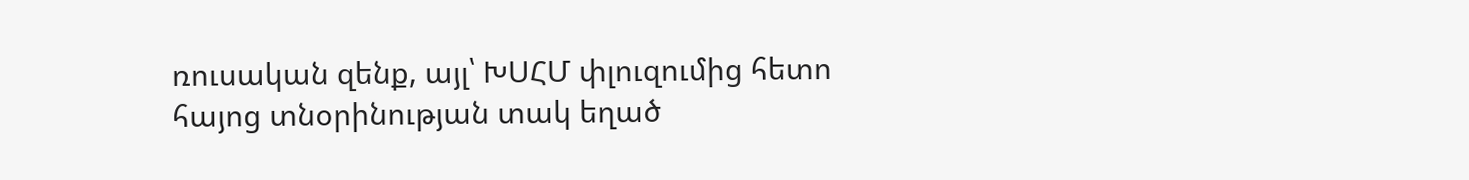ռուսական զենք, այլ՝ ԽՍՀՄ փլուզումից հետո հայոց տնօրինության տակ եղած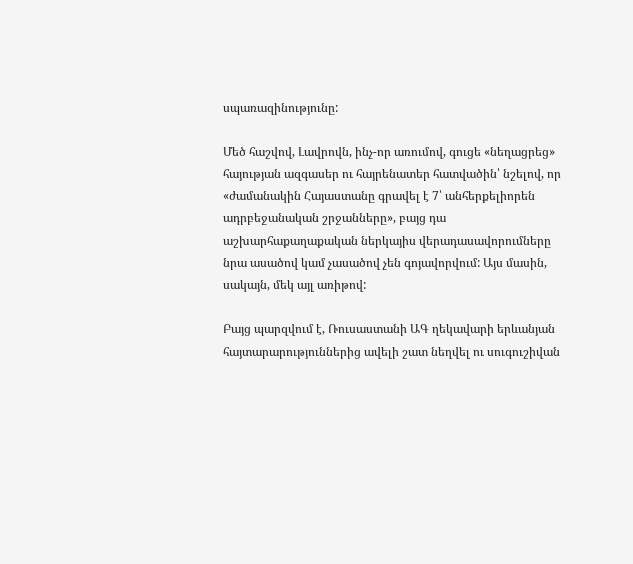սպառազինությունը:

Մեծ հաշվով, Լավրովն, ինչ-որ առումով, գուցե «նեղացրեց» հայության ազգասեր ու հայրենատեր հատվածին՝ նշելով, որ «ժամանակին Հայաստանը գրավել է 7՝ անհերքելիորեն ադրբեջանական շրջանները», բայց դա աշխարհաքաղաքական ներկայիս վերադասավորումները նրա ասածով կամ չասածով չեն գոյավորվում: Այս մասին, սակայն, մեկ այլ առիթով:

Բայց պարզվում է, Ռուսաստանի ԱԳ ղեկավարի երևանյան հայտարարություններից ավելի շատ նեղվել ու սուգուշիվան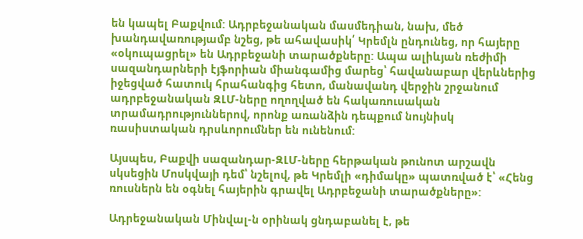են կապել Բաքվում: Ադրբեջանական մասմեդիան, նախ, մեծ խանդավառությամբ նշեց, թե ահավասիկ՛ Կրեմլն ընդունեց, որ հայերը «օկուպացրել» են Ադրբեջանի տարածքները: Ապա ալիևյան ռեժիմի սազանդարների էյֆորիան միանգամից մարեց՝ հավանաբար վերևներից իջեցված հատուկ հրահանգից հետո, մանավանդ վերջին շրջանում ադրբեջանական ԶԼՄ-ները ողողված են հակառուսական տրամադրություններով, որոնք առանձին դեպքում նույնիսկ ռասիստական դրսևորումներ են ունենում:

Այսպես, Բաքվի սազանդար-ԶԼՄ-ները հերթական թունոտ արշավն սկսեցին Մոսկվայի դեմ՝ նշելով, թե Կրեմլի «դիմակը» պատռված է՝ «Հենց ռուսներն են օգնել հայերին գրավել Ադրբեջանի տարածքները»:

Ադրեջանական Մինվալ-ն օրինակ ցնդաբանել է, թե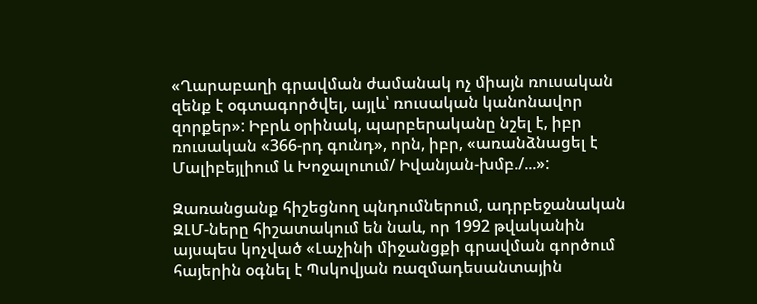«Ղարաբաղի գրավման ժամանակ ոչ միայն ռուսական զենք է օգտագործվել, այլև՝ ռուսական կանոնավոր զորքեր»: Իբրև օրինակ, պարբերականը նշել է, իբր ռուսական «366-րդ գունդ», որն, իբր, «առանձնացել է Մալիբեյլիում և Խոջալուում/ Իվանյան-խմբ./...»:

Զառանցանք հիշեցնող պնդումներում, ադրբեջանական ԶԼՄ-ները հիշատակում են նաև, որ 1992 թվականին այսպես կոչված «Լաչինի միջանցքի գրավման գործում հայերին օգնել է Պսկովյան ռազմադեսանտային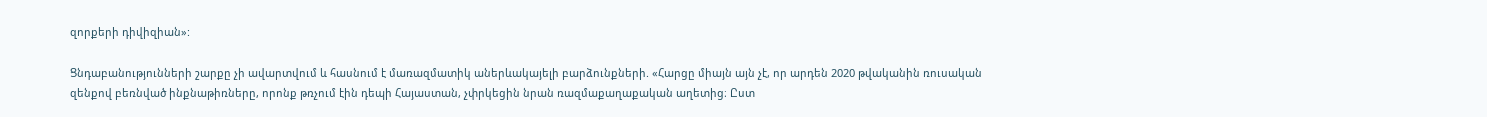զորքերի դիվիզիան»:

Ցնդաբանությունների շարքը չի ավարտվում և հասնում է մառազմատիկ աներևակայելի բարձունքների. «Հարցը միայն այն չէ, որ արդեն 2020 թվականին ռուսական զենքով բեռնված ինքնաթիռները, որոնք թռչում էին դեպի Հայաստան, չփրկեցին նրան ռազմաքաղաքական աղետից։ Ըստ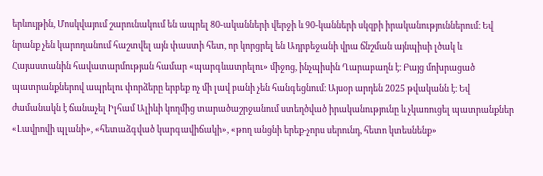երևույթին, Մոսկվայում շարունակում են ապրել 80-ականների վերջի և 90-կանների սկզբի իրականություններում։ Եվ նրանք չեն կարողանում հաշտվել այն փաստի հետ, որ կորցրել են Ադրբեջանի վրա ճնշման այնպիսի լծակ և Հայաստանին հավատարմության համար «պարգևատրելու» միջոց, ինչպիսին Ղարաբաղն է։ Բայց մոխրացած պատրանքներով ապրելու փորձերը երբեք ոչ մի լավ բանի չեն հանգեցնում։ Այսօր արդեն 2025 թվականն է։ Եվ ժամանակն է ճանաչել Իլհամ Ալիևի կողմից տարածաշրջանում ստեղծված իրականությունը և չկառուցել պատրանքներ «Լավրովի պլանի», «հետաձգված կարգավիճակի», «թող անցնի երեք-չորս սերունդ, հետո կտեսնենք»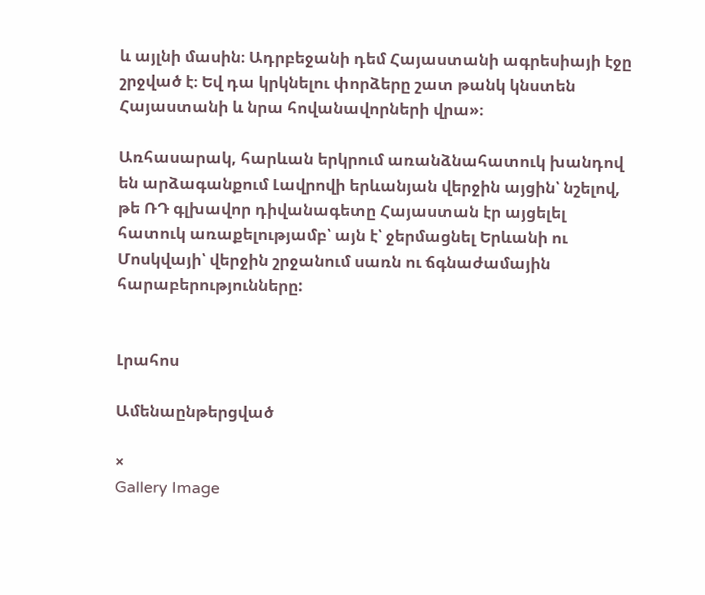և այլնի մասին։ Ադրբեջանի դեմ Հայաստանի ագրեսիայի էջը շրջված է։ Եվ դա կրկնելու փորձերը շատ թանկ կնստեն Հայաստանի և նրա հովանավորների վրա»։

Առհասարակ, հարևան երկրում առանձնահատուկ խանդով են արձագանքում Լավրովի երևանյան վերջին այցին՝ նշելով, թե ՌԴ գլխավոր դիվանագետը Հայաստան էր այցելել հատուկ առաքելությամբ՝ այն է՝ ջերմացնել Երևանի ու Մոսկվայի՝ վերջին շրջանում սառն ու ճգնաժամային հարաբերությունները:


Լրահոս

Ամենաընթերցված

×
Gallery Image